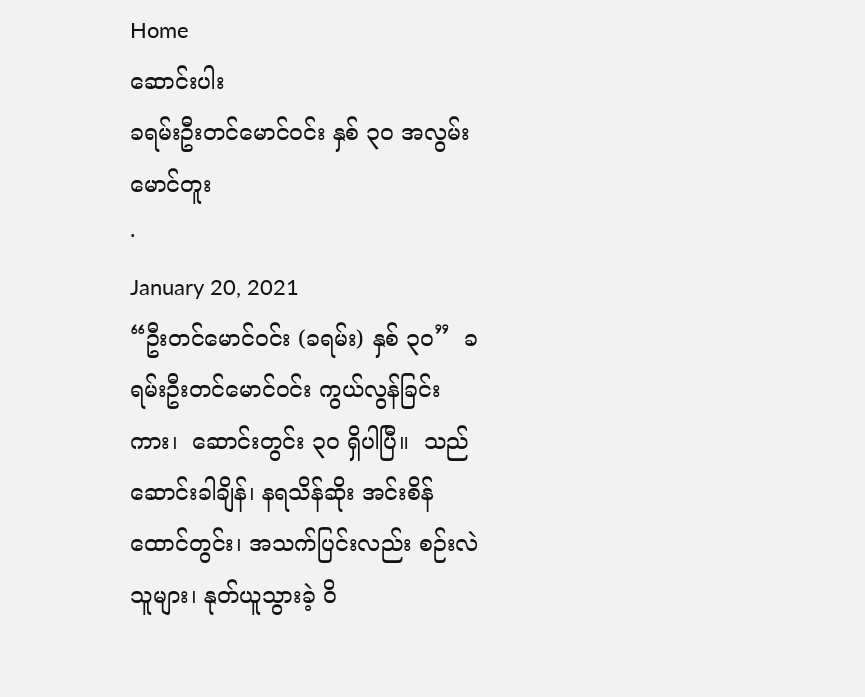Home
ဆောင်းပါး
ခရမ်းဦးတင်မောင်ဝင်း နှစ် ၃၀ အလွမ်း
မောင်တူး
·
January 20, 2021
“ဦးတင်မောင်ဝင်း (ခရမ်း) နှစ် ၃၀”  ခရမ်းဦးတင်မောင်ဝင်း ကွယ်လွန်ခြင်းကား၊  ဆောင်းတွင်း ၃ဝ ရှိပါပြီ။  သည်ဆောင်းခါချိန်၊ နရသိန်ဆိုး အင်းစိန်ထောင်တွင်း၊ အသက်ပြင်းလည်း စဉ်းလဲသူများ၊ နုတ်ယူသွားခဲ့ ဝိ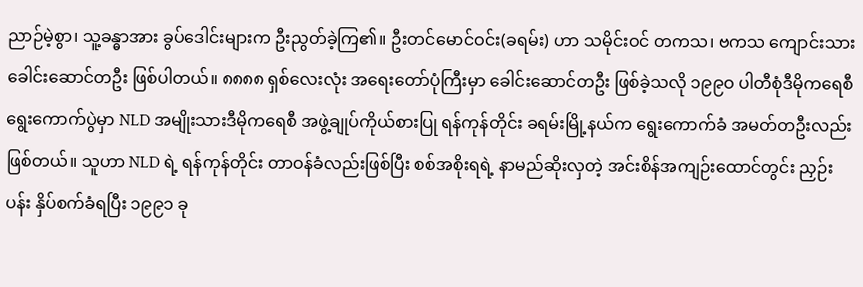ညာဉ်မဲ့စွာ၊ သူ့ခန္ဓာအား ခွပ်ဒေါင်းများက ဦးညွတ်ခဲ့ကြ၏။ ဦးတင်မောင်ဝင်း(ခရမ်း) ဟာ သမိုင်းဝင် တကသ၊ ဗကသ ကျောင်းသားခေါင်းဆောင်တဦး ဖြစ်ပါတယ်။ ၈၈၈၈ ရှစ်လေးလုံး အရေးတော်ပုံကြီးမှာ ခေါင်းဆောင်တဦး ဖြစ်ခဲ့သလို ၁၉၉ဝ ပါတီစုံဒီမိုကရေစီ ရွေးကောက်ပွဲမှာ NLD အမျိုးသားဒီမိုကရေစီ အဖွဲ့ချုပ်ကိုယ်စားပြု ရန်ကုန်တိုင်း ခရမ်းမြို့နယ်က ရွေးကောက်ခံ အမတ်တဦးလည်း ဖြစ်တယ်။ သူဟာ NLD ရဲ့ ရန်ကုန်တိုင်း တာဝန်ခံလည်းဖြစ်ပြီး စစ်အစိုးရရဲ့ နာမည်ဆိုးလှတဲ့ အင်းစိန်အကျဉ်းထောင်တွင်း ညှဉ်းပန်း နှိပ်စက်ခံရပြီး ၁၉၉၁ ခု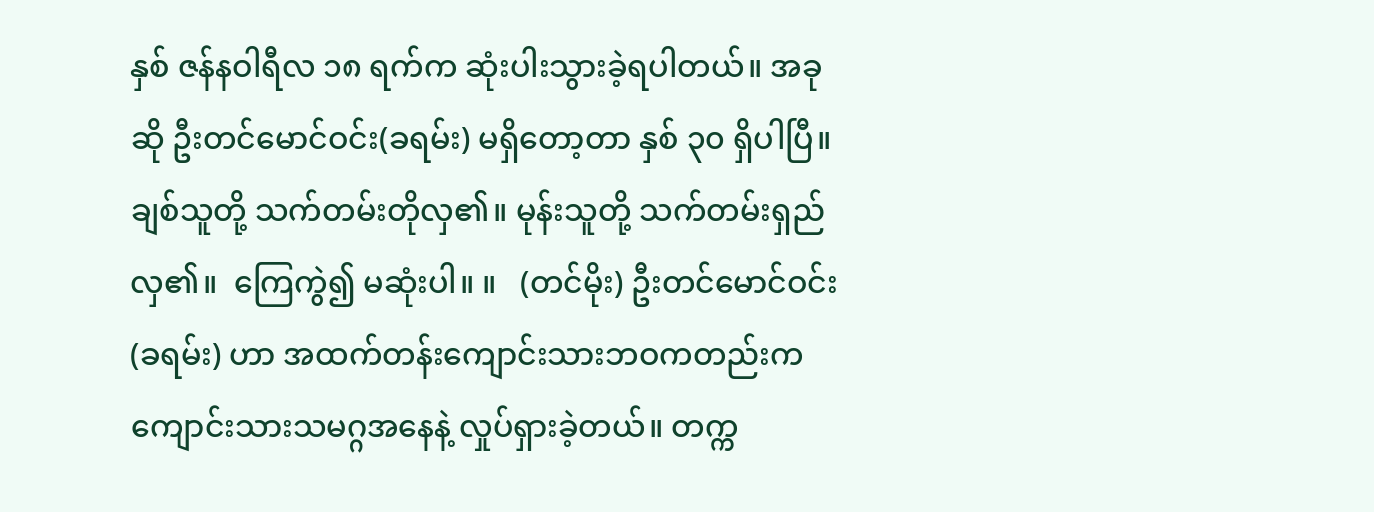နှစ် ဇန်နဝါရီလ ၁၈ ရက်က ဆုံးပါးသွားခဲ့ရပါတယ်။ အခုဆို ဦးတင်မောင်ဝင်း(ခရမ်း) မရှိတော့တာ နှစ် ၃၀ ရှိပါပြီ။ ချစ်သူတို့ သက်တမ်းတိုလှ၏။ မုန်းသူတို့ သက်တမ်းရှည်လှ၏။  ကြေကွဲ၍ မဆုံးပါ။ ။   (တင်မိုး) ဦးတင်မောင်ဝင်း(ခရမ်း) ဟာ အထက်တန်းကျောင်းသားဘဝကတည်းက ကျောင်းသားသမဂ္ဂအနေနဲ့ လှုပ်ရှားခဲ့တယ်။ တက္က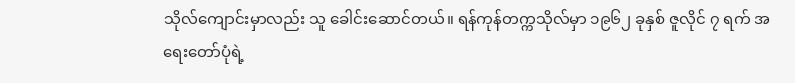သိုလ်ကျောင်းမှာလည်း သူ ခေါင်းဆောင်တယ်။ ရန်ကုန်တက္ကသိုလ်မှာ ၁၉၆၂ ခုနှစ် ဇူလိုင် ၇ ရက် အရေးတော်ပုံရဲ့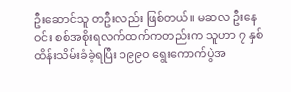ဦးဆောင်သူ တဦးလည်း ဖြစ်တယ်။ မဆလ ဦးနေဝင်း စစ်အစိုးရလက်ထက်ကတည်းက သူဟာ ၇ နှစ် ထိန်းသိမ်းခံခဲ့ရပြီး ၁၉၉ဝ ရွေးကောက်ပွဲအ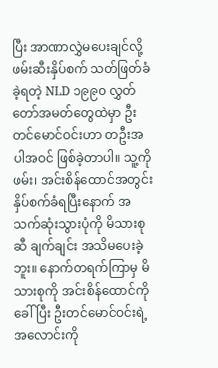ပြီး အာဏာလွှဲမပေးချင်လို့ ဖမ်းဆီးနှိပ်စက် သတ်ဖြတ်ခံခဲ့ရတဲ့ NLD ၁၉၉၀ လွှတ်တော်အမတ်တွေထဲမှာ ဦးတင်မောင်ဝင်းဟာ တဦးအပါအဝင် ဖြစ်ခဲ့တာပါ။ သူ့ကို ဖမ်း၊ အင်းစိန်ထောင်အတွင်း နှိပ်စက်ခံရပြီးနောက် အသက်ဆုံးသွားပုံကို မိသားစုဆီ ချက်ချင်း အသိမပေးခဲ့ဘူး။ နောက်တရက်ကြာမှ မိသားစုကို အင်းစိန်ထောင်ကိုခေါ်ပြီး ဦးတင်မောင်ဝင်းရဲ့ အလောင်းကို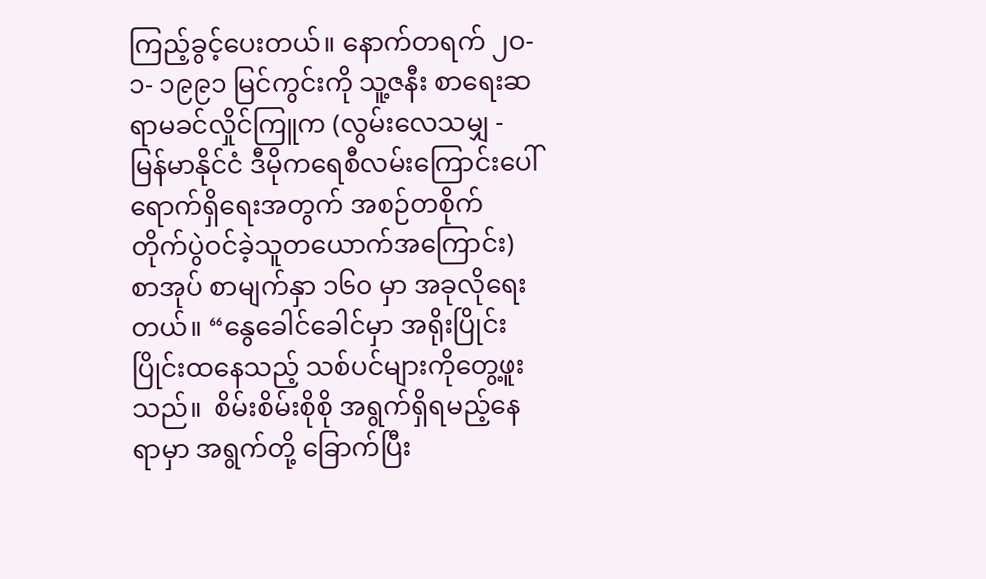ကြည့်ခွင့်ပေးတယ်။ နောက်တရက် ၂ဝ- ၁- ၁၉၉၁ မြင်ကွင်းကို သူ့ဇနီး စာရေးဆရာမခင်လှိုင်ကြူက (လွမ်းလေသမျှ - မြန်မာနိုင်ငံ ဒီမိုကရေစီလမ်းကြောင်းပေါ် ရောက်ရှိရေးအတွက် အစဉ်တစိုက် တိုက်ပွဲဝင်ခဲ့သူတယောက်အကြောင်း) စာအုပ် စာမျက်နှာ ၁၆၀ မှာ အခုလိုရေးတယ်။ “နွေခေါင်ခေါင်မှာ အရိုးပြိုင်းပြိုင်းထနေသည့် သစ်ပင်များကိုတွေ့ဖူးသည်။  စိမ်းစိမ်းစိုစို အရွက်ရှိရမည့်နေရာမှာ အရွက်တို့ ခြောက်ပြီး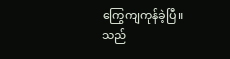ကြွေကျကုန်ခဲ့ပြီ။ သည်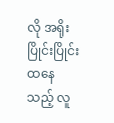လို အရိုးပြိုင်းပြိုင်း ထနေသည့် လူ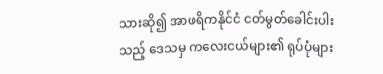သားဆို၍ အာဖရိကနိုင်ငံ ငတ်မွတ်ခေါင်းပါးသည့် ဒေသမှ ကလေးငယ်များ၏ ရုပ်ပုံများ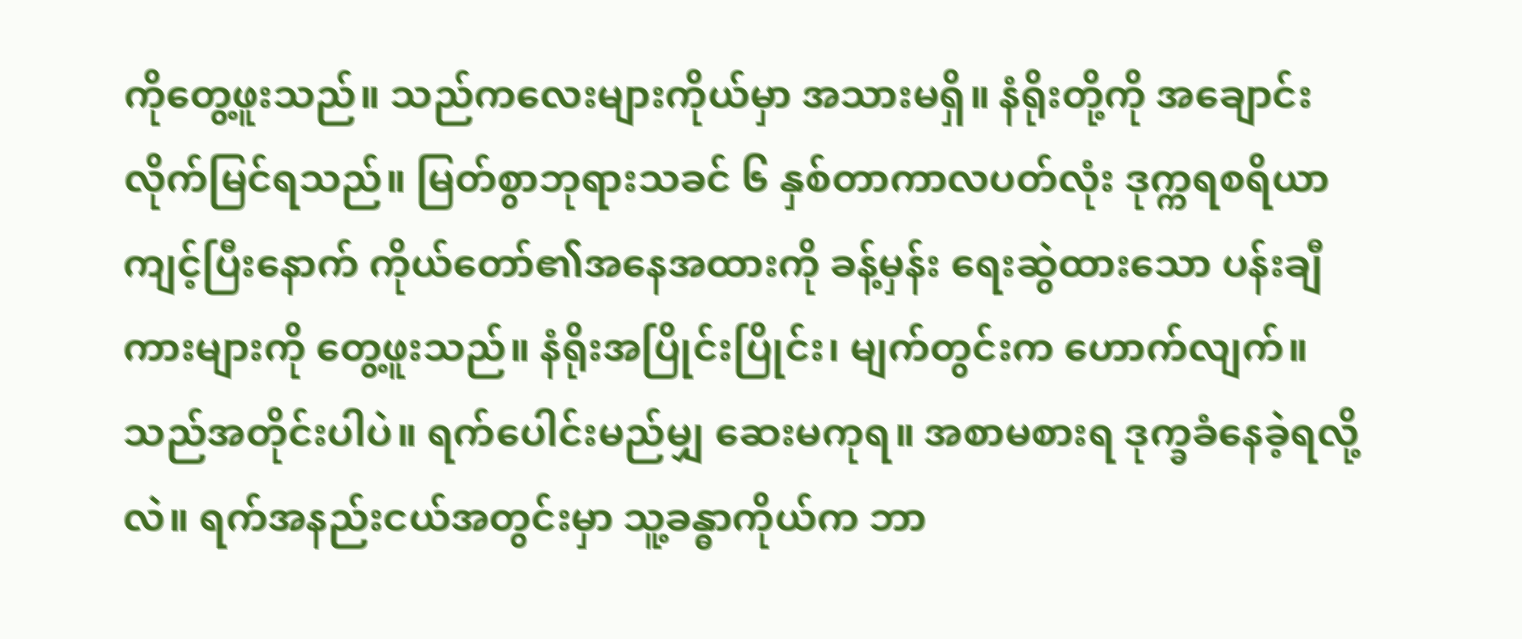ကိုတွေ့ဖူးသည်။ သည်ကလေးများကိုယ်မှာ အသားမရှိ။ နံရိုးတို့ကို အချောင်းလိုက်မြင်ရသည်။ မြတ်စွာဘုရားသခင် ၆ နှစ်တာကာလပတ်လုံး ဒုက္ကရစရိယာကျင့်ပြီးနောက် ကိုယ်တော်၏အနေအထားကို ခန့်မှန်း ရေးဆွဲထားသော ပန်းချီကားများကို တွေ့ဖူးသည်။ နံရိုးအပြိုင်းပြိုင်း၊ မျက်တွင်းက ဟောက်လျက်။ သည်အတိုင်းပါပဲ။ ရက်ပေါင်းမည်မျှ ဆေးမကုရ။ အစာမစားရ ဒုက္ခခံနေခဲ့ရလို့လဲ။ ရက်အနည်းငယ်အတွင်းမှာ သူ့ခန္ဓာကိုယ်က ဘာ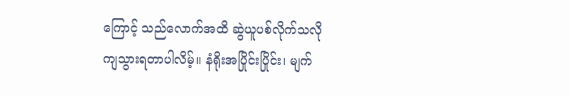ကြောင့် သည်လောက်အထိ ဆွဲယူပစ်လိုက်သလို ကျသွားရတာပါလိမ့်။ နံရိုးအပြိုင်းပြိုင်း၊ မျက်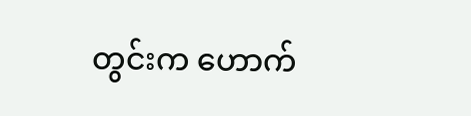တွင်းက ဟောက်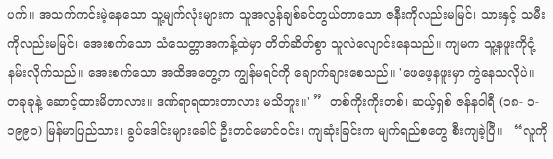ပက်။ အသက်ကင်းမဲ့နေသော သူ့မျက်လုံးများက သူအလွန်ချစ်ခင်တွယ်တာသော ဇနီးကိုလည်းမမြင်၊ သားနှင့် သမီးကိုလည်းမမြင်၊ အေးစက်သော သံသေတ္တာအကန့်ထဲမှာ တိတ်ဆိတ်စွာ သူလဲလျောင်းနေသည်။ ကျမက သူ့နဖူးကိုငုံ့နမ်းလိုက်သည်။ အေးစက်သော အထိအတွေ့က ကျွန်မရင်ကို ချောက်ချားစေသည်။ 'ဖေဖေ့နဖူးမှာ ကွဲနေသလိုပဲ။ တခုခုနဲ့ ဆောင့်ထားမိတာလား။ ဒဏ်ရာရထားတာလား မသိဘူး။' ”  တစ်ကိုးကိုးတစ်၊ ဆယ့်ရှစ် ဇန်နဝါရီ (၁၈- ၁- ၁၉၉၁) မြန်မာပြည်သား၊ ခွပ်ဒေါင်းများခေါင် ဦးတင်မောင်ဝင်း၊ ကျဆုံးခြင်းက မျက်ရည်စတွေ စီးကျခဲ့ပြီ။   “လူကို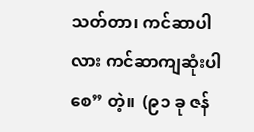သတ်တာ၊ ကင်ဆာပါလား ကင်ဆာကျဆုံးပါစေ” တဲ့။  (၉၁ ခု ဇန်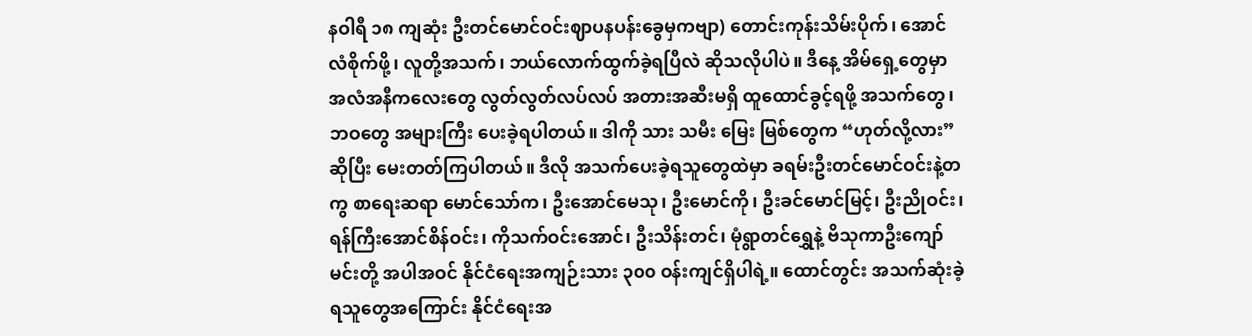နဝါရီ ၁၈ ကျဆုံး ဦးတင်မောင်ဝင်းဈာပနပန်းခွေမှကဗျာ) တောင်းကုန်းသိမ်းပိုက်၊ အောင်လံစိုက်ဖို့၊ လူတို့အသက်၊ ဘယ်လောက်ထွက်ခဲ့ရပြီလဲ ဆိုသလိုပါပဲ။ ဒီနေ့ အိမ်ရှေ့တွေမှာ အလံအနီကလေးတွေ လွတ်လွတ်လပ်လပ် အတားအဆီးမရှိ ထူထောင်ခွင့်ရဖို့ အသက်တွေ၊ ဘဝတွေ အများကြီး ပေးခဲ့ရပါတယ်။ ဒါကို သား သမီး မြေး မြစ်တွေက “ဟုတ်လို့လား” ဆိုပြီး မေးတတ်ကြပါတယ်။ ဒီလို အသက်ပေးခဲ့ရသူတွေထဲမှာ ခရမ်းဦးတင်မောင်ဝင်းနဲ့တကွ စာရေးဆရာ မောင်သော်က၊ ဦးအောင်မေသု၊ ဦးမောင်ကို၊ ဦးခင်မောင်မြင့်၊ ဦးညိုဝင်း၊ ရန်ကြီးအောင်စိန်ဝင်း၊ ကိုသက်ဝင်းအောင်၊ ဦးသိန်းတင်၊ မုံရွာတင်ရွှေနဲ့ ဗိသုကာဦးကျော်မင်းတို့ အပါအဝင် နိုင်ငံရေးအကျဉ်းသား ၃၀၀ ဝန်းကျင်ရှိပါရဲ့။ ထောင်တွင်း အသက်ဆုံးခဲ့ရသူတွေအကြောင်း နိုင်ငံရေးအ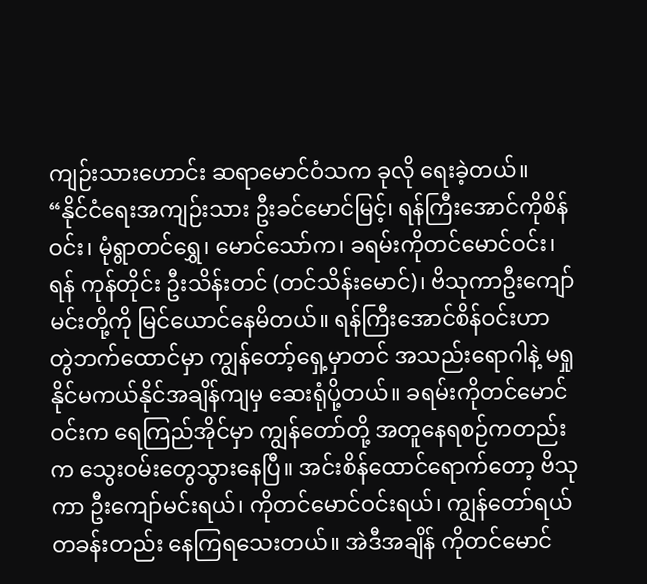ကျဉ်းသားဟောင်း ဆရာမောင်ဝံသက ခုလို ရေးခဲ့တယ်။  “နိုင်ငံရေးအကျဉ်းသား ဦးခင်မောင်မြင့်၊ ရန်ကြီးအောင်ကိုစိန်ဝင်း၊ မုံရွာတင်ရွှေ၊ မောင်သော်က၊ ခရမ်းကိုတင်မောင်ဝင်း၊ ရန် ကုန်တိုင်း ဦးသိန်းတင် (တင်သိန်းမောင်)၊ ဗိသုကာဦးကျော်မင်းတို့ကို မြင်ယောင်နေမိတယ်။ ရန်ကြီးအောင်စိန်ဝင်းဟာ  တွဲဘက်ထောင်မှာ ကျွန်တော့်ရှေ့မှာတင် အသည်းရောဂါနဲ့ မရှုနိုင်မကယ်နိုင်အချိန်ကျမှ ဆေးရုံပို့တယ်။ ခရမ်းကိုတင်မောင်ဝင်းက ရေကြည်အိုင်မှာ ကျွန်တော်တို့ အတူနေရစဉ်ကတည်းက သွေးဝမ်းတွေသွားနေပြီ။ အင်းစိန်ထောင်ရောက်တော့ ဗိသုကာ ဦးကျော်မင်းရယ်၊ ကိုတင်မောင်ဝင်းရယ်၊ ကျွန်တော်ရယ် တခန်းတည်း နေကြရသေးတယ်။ အဲဒီအချိန် ကိုတင်မောင်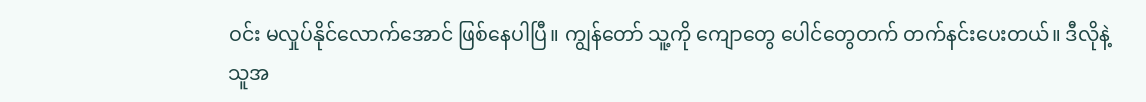ဝင်း မလှုပ်နိုင်လောက်အောင် ဖြစ်နေပါပြီ။ ကျွန်တော် သူ့ကို ကျောတွေ ပေါင်တွေတက် တက်နင်းပေးတယ်။ ဒီလိုနဲ့ သူအ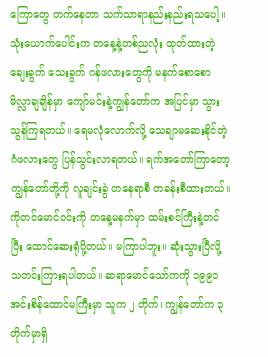ကြောတွေ တက်နေတာ သက်သာရာနည်းနည်းရသပေါ့။ သုံးယောက်ပေါင်းက တနေ့နဲ့တစ်ညလုံး ထုတ်ထားတဲ့ ချေးခွက် သေးခွက် ဂန်ဖလားတွေကို မနက်စောစော မိလ္လာချချိန်မှာ ကျော်မင်းနဲ့ကျွန်တော်က အပြင်မှာ သွားသွန်ကြရတယ်။ ရေမလုံလောက်လို့ သေချာမဆေးနိုင်တဲ့ ဂံဖလားတွေ ပြန်သွင်းလာရတယ်။ ရက်အတော်ကြာတော့ ကျွန်တော်တို့ကို လူချင်းခွဲ တနေရာစီ တခန်းစီထားတယ်။ ကိုတင်မောင်ဝင်းကို တနေ့မနက်မှာ ထမ်းစင်ကြီးနဲ့တင်ပြီး ထောင်ဆေးရုံပို့တယ်။ မကြာပါဘူး။ ဆုံးသွားပြီလို့ သတင်းကြားရပါတယ်။ ဆရာမောင်သော်ကကို ၁၉၉၁ အင်းစိန်ထောင်မကြီးမှာ သူက ၂ တိုက်၊ ကျွန်တော်က ၃ တိုက်မှာရှိ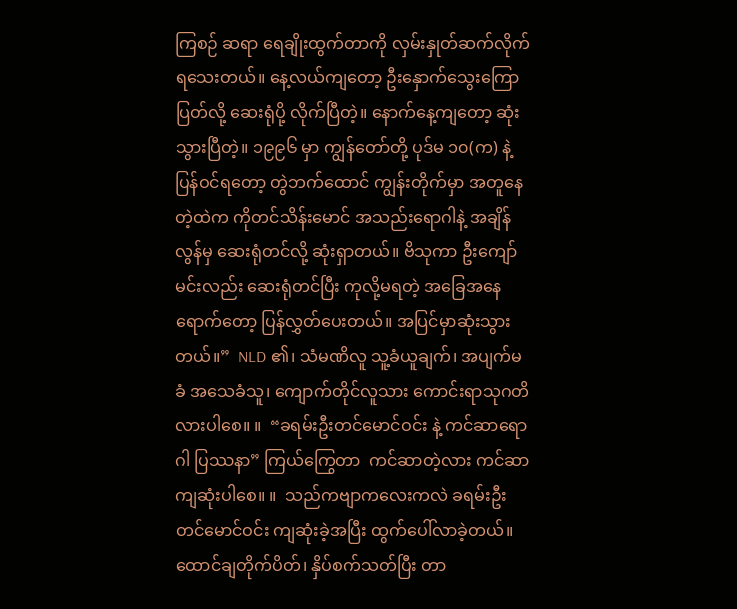ကြစဉ် ဆရာ ရေချိုးထွက်တာကို လှမ်းနှုတ်ဆက်လိုက်ရသေးတယ်။ နေ့လယ်ကျတော့ ဦးနှောက်သွေးကြောပြတ်လို့ ဆေးရုံပို့ လိုက်ပြီတဲ့။ နောက်နေ့ကျတော့ ဆုံးသွားပြီတဲ့။ ၁၉၉၆ မှာ ကျွန်တော်တို့ ပုဒ်မ ၁၀(က) နဲ့ ပြန်ဝင်ရတော့ တွဲဘက်ထောင် ကျွန်းတိုက်မှာ အတူနေတဲ့ထဲက ကိုတင်သိန်းမောင် အသည်းရောဂါနဲ့ အချိန်လွန်မှ ဆေးရုံတင်လို့ ဆုံးရှာတယ်။ ဗိသုကာ ဦးကျော်မင်းလည်း ဆေးရုံတင်ပြီး ကုလို့မရတဲ့ အခြေအနေရောက်တော့ ပြန်လွှတ်ပေးတယ်။ အပြင်မှာဆုံးသွားတယ်။”  NLD ၏၊ သံမဏိလူ သူ့ခံယူချက်၊ အပျက်မခံ အသေခံသူ၊ ကျောက်တိုင်လူသား ကောင်းရာသုဂတိလားပါစေ။ ။  “ခရမ်းဦးတင်မောင်ဝင်း နဲ့ ကင်ဆာရောဂါ ပြဿနာ” ကြယ်ကြွေတာ  ကင်ဆာတဲ့လား ကင်ဆာကျဆုံးပါစေ။ ။  သည်ကဗျာကလေးကလဲ ခရမ်းဦးတင်မောင်ဝင်း ကျဆုံးခဲ့အပြီး ထွက်ပေါ်လာခဲ့တယ်။ ထောင်ချတိုက်ပိတ်၊ နှိပ်စက်သတ်ပြီး တာ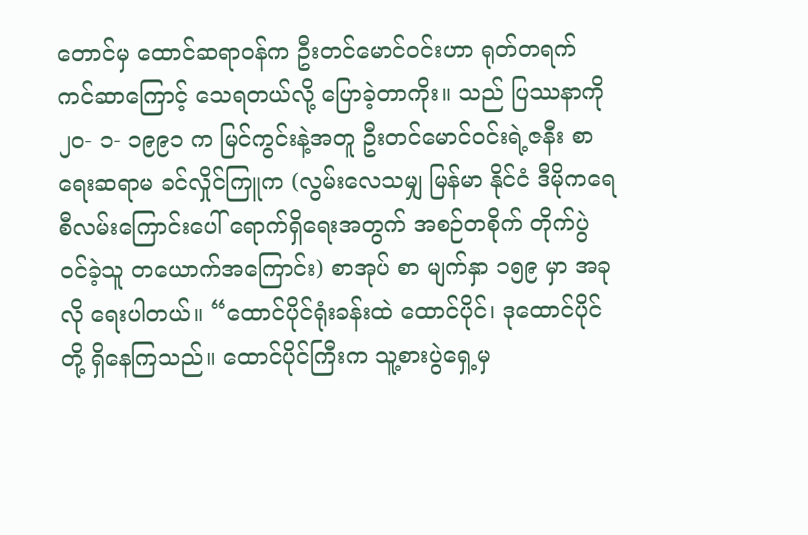တောင်မှ ထောင်ဆရာဝန်က ဦးတင်မောင်ဝင်းဟာ ရုတ်တရက် ကင်ဆာကြောင့် သေရတယ်လို့ ပြောခဲ့တာကိုး။ သည် ပြဿနာကို ၂ဝ- ၁- ၁၉၉၁ က မြင်ကွင်းနဲ့အတူ ဦးတင်မောင်ဝင်းရဲ့ဇနီး စာရေးဆရာမ ခင်လှိုင်ကြူက (လွမ်းလေသမျှ မြန်မာ နိုင်ငံ ဒီမိုကရေစီလမ်းကြောင်းပေါ် ရောက်ရှိရေးအတွက် အစဉ်တစိုက် တိုက်ပွဲဝင်ခဲ့သူ တယောက်အကြောင်း) စာအုပ် စာ မျက်နှာ ၁၅၉ မှာ အခုလို ရေးပါတယ်။ “ထောင်ပိုင်ရုံးခန်းထဲ ထောင်ပိုင်၊ ဒုထောင်ပိုင်တို့ ရှိနေကြသည်။ ထောင်ပိုင်ကြီးက သူ့စားပွဲရှေ့မှ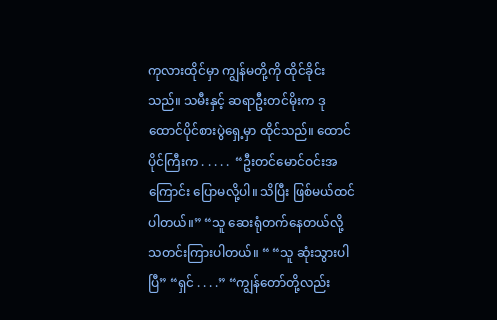ကုလားထိုင်မှာ ကျွန်မတို့ကို ထိုင်ခိုင်းသည်။ သမီးနှင့် ဆရာဦးတင်မိုးက ဒုထောင်ပိုင်စားပွဲရှေ့မှာ ထိုင်သည်။ ထောင်ပိုင်ကြီးက . . . . .  “ဦးတင်မောင်ဝင်းအကြောင်း ပြောမလို့ပါ။ သိပြီး ဖြစ်မယ်ထင်ပါတယ်။” “သူ ဆေးရုံတက်နေတယ်လို့ သတင်းကြားပါတယ်။ “ “သူ ဆုံးသွားပါပြီ” “ရှင် . . . .” “ကျွန်တော်တို့လည်း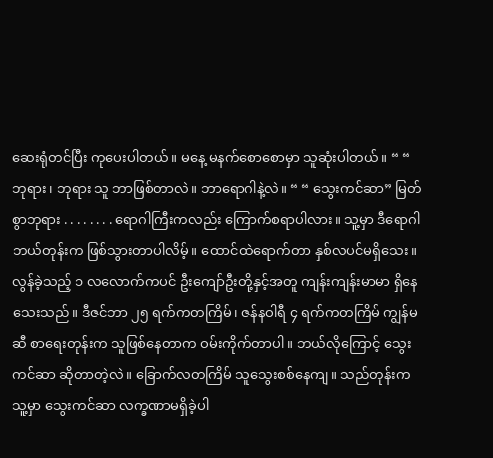ဆေးရုံတင်ပြီး ကုပေးပါတယ်။ မနေ့ မနက်စောစောမှာ သူဆုံးပါတယ်။ “ “ ဘုရား၊ ဘုရား သူ ဘာဖြစ်တာလဲ။ ဘာရောဂါနဲ့လဲ။ “ “ သွေးကင်ဆာ” မြတ်စွာဘုရား . . . . . . . . ရောဂါကြီးကလည်း ကြောက်စရာပါလား။ သူ့မှာ ဒီရောဂါ ဘယ်တုန်းက ဖြစ်သွားတာပါလိမ့်။ ထောင်ထဲရောက်တာ နှစ်လပင်မရှိသေး။ လွန်ခဲ့သည့် ၁ လလောက်ကပင် ဦးကျော်ဦးတို့နှင့်အတူ ကျန်းကျန်းမာမာ ရှိနေသေးသည်။ ဒီဇင်ဘာ ၂၅ ရက်ကတကြိမ်၊ ဇန်နဝါရီ ၄ ရက်ကတကြိမ် ကျွန်မဆီ စာရေးတုန်းက သူဖြစ်နေတာက ဝမ်းကိုက်တာပါ။ ဘယ်လိုကြောင့် သွေးကင်ဆာ ဆိုတာတဲ့လဲ။ ခြောက်လတကြိမ် သူသွေးစစ်နေကျ။ သည်တုန်းက သူ့မှာ သွေးကင်ဆာ လက္ခဏာမရှိခဲ့ပါ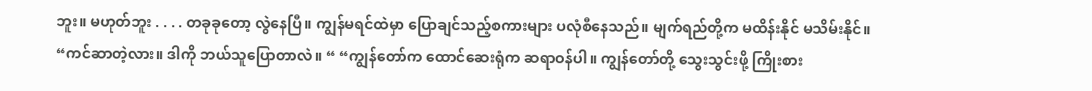ဘူး။ မဟုတ်ဘူး . . . . တခုခုတော့ လွဲနေပြီ။ ကျွန်မရင်ထဲမှာ ပြောချင်သည့်စကားများ ပလုံစီနေသည်။ မျက်ရည်တို့က မထိန်းနိုင် မသိမ်းနိုင်။  “ကင်ဆာတဲ့လား။ ဒါကို ဘယ်သူပြောတာလဲ။ “ “ကျွန်တော်က ထောင်ဆေးရုံက ဆရာဝန်ပါ။ ကျွန်တော်တို့ သွေးသွင်းဖို့ ကြိုးစား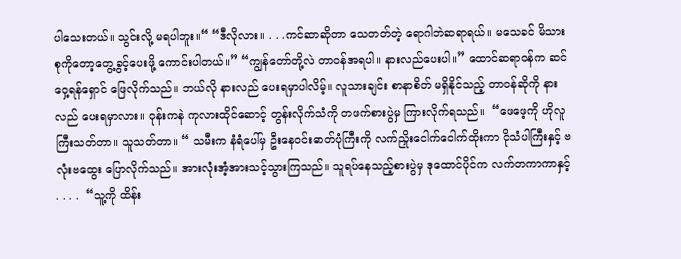ပါသေးတယ်။ သွင်းလို့ မရပါဘူး။“ “ဒီလိုလား။ . . .ကင်ဆာဆိုတာ သေတတ်တဲ့ ရောဂါဘဲဆရာရယ်။ မသေခင် မိသားစုကိုတော့တွေ့ခွင့်ပေးဖို့ ကောင်းပါတယ်။” “ကျွန်တော်တို့လဲ တာဝန်အရပါ။ နားလည်ပေးပါ။” ထောင်ဆရာဝန်က ဆင်ဝှေ့ရန်ရှောင် ဖြေလိုက်သည်။ ဘယ်လို နားလည် ပေးရမှာပါလိမ့်။ လူသားချင်း စာနာစိတ် မရှိနိုင်သည့် တာဝန်ဆိုကို နားလည် ပေးရမှာလား။ ဝုန်းကနဲ ကုလားထိုင်ဆောင့် တွန်းလိုက်သံကို တဖက်စားပွဲမှ ကြားလိုက်ရသည်။  “ဖေဖေ့ကို ဟိုလူကြီးသတ်တာ။ သူသတ်တာ။ “ သမီးက နံရံပေါ်မှ ဦးနေဝင်းဓာတ်ပုံကြီးကို လက်ညှိုးငေါက်ငေါက်ထိုးကာ ငိုသံပါကြီးနှင့် ဗလုံးဗထွေး ပြောလိုက်သည်။ အားလုံးအံ့အားသင့်သွားကြသည်။ သူရပ်နေသည့်စားပွဲမှ ဒုထောင်ပိုင်က လက်တကာကာနှင့် . . . .  “သူ့ကို ထိန်း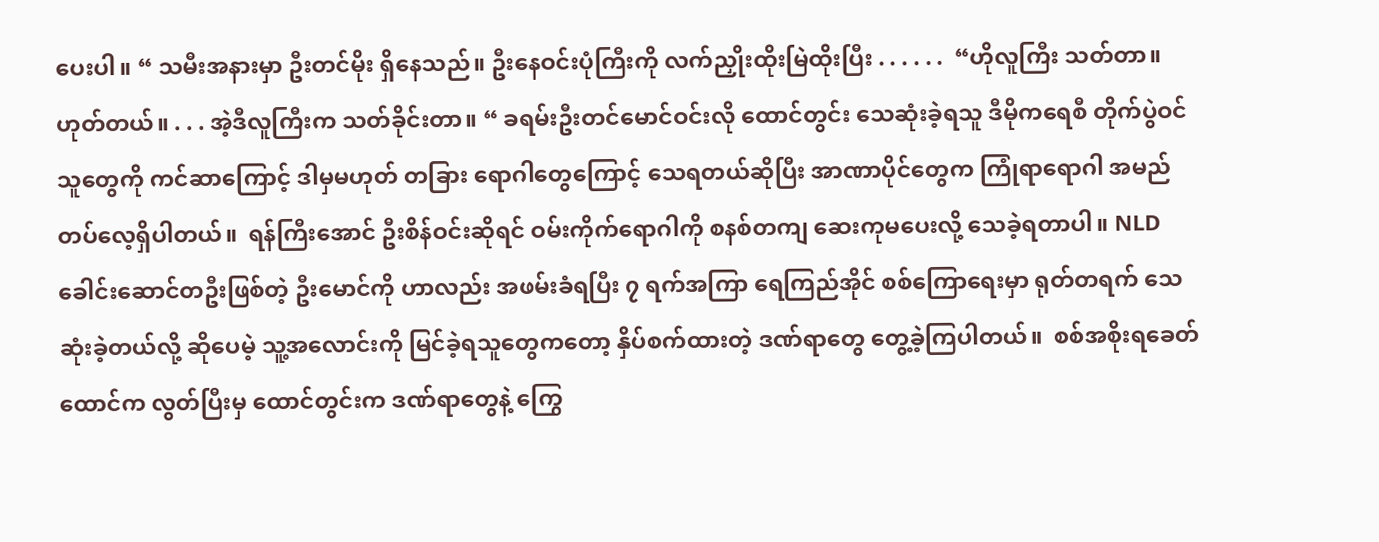ပေးပါ။ “ သမီးအနားမှာ ဦးတင်မိုး ရှိနေသည်။ ဦးနေဝင်းပုံကြီးကို လက်ညှိုးထိုးမြဲထိုးပြီး . . . . . .  “ဟိုလူကြီး သတ်တာ။ ဟုတ်တယ်။ . . . အဲ့ဒီလူကြီးက သတ်ခိုင်းတာ။ “ ခရမ်းဦးတင်မောင်ဝင်းလို ထောင်တွင်း သေဆုံးခဲ့ရသူ ဒီမိုကရေစီ တိုက်ပွဲဝင်သူတွေကို ကင်ဆာကြောင့် ဒါမှမဟုတ် တခြား ရောဂါတွေကြောင့် သေရတယ်ဆိုပြီး အာဏာပိုင်တွေက ကြုံရာရောဂါ အမည်တပ်လေ့ရှိပါတယ်။  ရန်ကြီးအောင် ဦးစိန်ဝင်းဆိုရင် ဝမ်းကိုက်ရောဂါကို စနစ်တကျ ဆေးကုမပေးလို့ သေခဲ့ရတာပါ။ NLD ခေါင်းဆောင်တဦးဖြစ်တဲ့ ဦးမောင်ကို ဟာလည်း အဖမ်းခံရပြီး ၇ ရက်အကြာ ရေကြည်အိုင် စစ်ကြောရေးမှာ ရုတ်တရက် သေဆုံးခဲ့တယ်လို့ ဆိုပေမဲ့ သူ့အလောင်းကို မြင်ခဲ့ရသူတွေကတော့ နှိပ်စက်ထားတဲ့ ဒဏ်ရာတွေ တွေ့ခဲ့ကြပါတယ်။  စစ်အစိုးရခေတ် ထောင်က လွတ်ပြီးမှ ထောင်တွင်းက ဒဏ်ရာတွေနဲ့ ကြွေ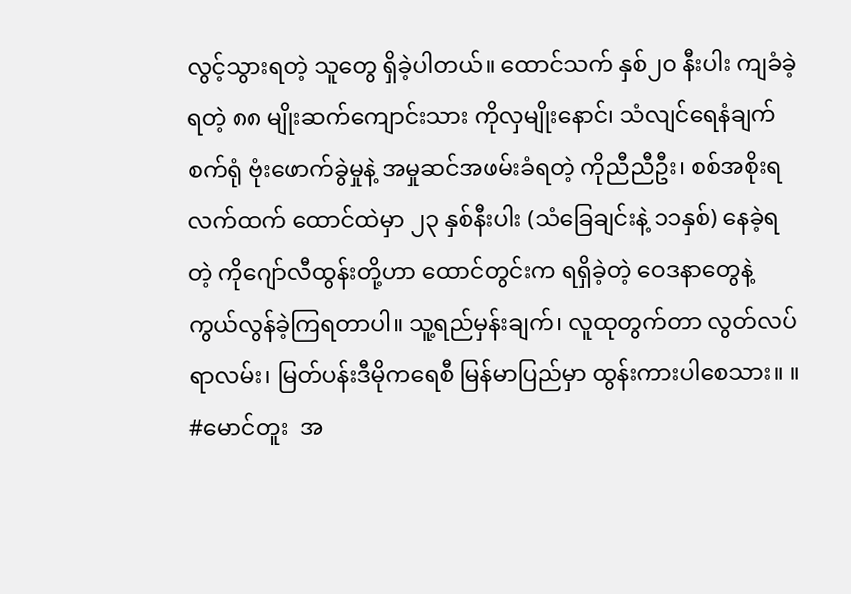လွင့်သွားရတဲ့ သူတွေ ရှိခဲ့ပါတယ်။ ထောင်သက် နှစ်၂၀ နီးပါး ကျခံခဲ့ရတဲ့ ၈၈ မျိုးဆက်ကျောင်းသား ကိုလှမျိုးနောင်၊ သံလျင်ရေနံချက်စက်ရုံ ဗုံးဖောက်ခွဲမှုနဲ့ အမှုဆင်အဖမ်းခံရတဲ့ ကိုညီညီဦး၊ စစ်အစိုးရလက်ထက် ထောင်ထဲမှာ ၂၃ နှစ်နီးပါး (သံခြေချင်းနဲ့ ၁၁နှစ်) နေခဲ့ရတဲ့ ကိုဂျော်လီထွန်းတို့ဟာ ထောင်တွင်းက ရရှိခဲ့တဲ့ ဝေဒနာတွေနဲ့ ကွယ်လွန်ခဲ့ကြရတာပါ။ သူ့ရည်မှန်းချက်၊ လူထုတွက်တာ လွတ်လပ်ရာလမ်း၊ မြတ်ပန်းဒီမိုကရေစီ မြန်မာပြည်မှာ ထွန်းကားပါစေသား။ ။  #မောင်တူး  အ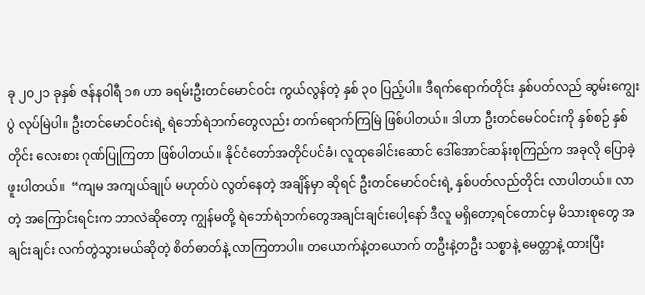ခု ၂၀၂၁ ခုနှစ် ဇန်နဝါရီ ၁၈ ဟာ ခရမ်းဦးတင်မောင်ဝင်း ကွယ်လွန်တဲ့ နှစ် ၃၀ ပြည့်ပါ။ ဒီရက်ရောက်တိုင်း နှစ်ပတ်လည် ဆွမ်းကျွေးပွဲ လုပ်မြဲပါ။ ဦးတင်မောင်ဝင်းရဲ့ ရဲဘော်ရဲဘက်တွေလည်း တက်ရောက်ကြမြဲ ဖြစ်ပါတယ်။ ဒါဟာ ဦးတင်မေင်ဝင်းကို နှစ်စဉ် နှစ်တိုင်း လေးစား ဂုဏ်ပြုကြတာ ဖြစ်ပါတယ်။ နိုင်ငံတော်အတိုင်ပင်ခံ၊ လူထုခေါင်းဆောင် ဒေါ်အောင်ဆန်းစုကြည်က အခုလို ပြောခဲ့ဖူးပါတယ်။  “ကျမ အကျယ်ချုပ် မဟုတ်ပဲ လွတ်နေတဲ့ အချိန်မှာ ဆိုရင် ဦးတင်မောင်ဝင်းရဲ့ နှစ်ပတ်လည်တိုင်း လာပါတယ်။ လာတဲ့ အကြောင်းရင်းက ဘာလဲဆိုတော့ ကျွန်မတို့ ရဲဘော်ရဲဘက်တွေအချင်းချင်းပေါ့နော် ဒီလူ မရှိတော့ရင်တောင်မှ မိသားစုတွေ အချင်းချင်း လက်တွဲသွားမယ်ဆိုတဲ့ စိတ်ဓာတ်နဲ့ လာကြတာပါ။ တယောက်နဲ့တယောက် တဦးနဲ့တဦး သစ္စာနဲ့ မေတ္တာနဲ့ ထားပြီး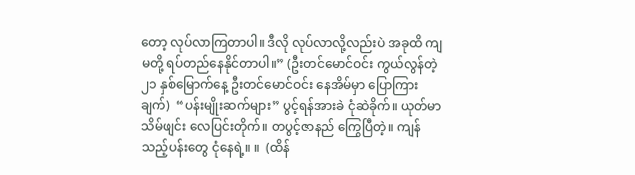တော့ လုပ်လာကြတာပါ။ ဒီလို လုပ်လာလို့လည်းပဲ အခုထိ ကျမတို့ ရပ်တည်နေနိုင်တာပါ။” (ဦးတင်မောင်ဝင်း ကွယ်လွန်တဲ့ ၂၁ နှစ်မြောက်နေ့ ဦးတင်မောင်ဝင်း နေအိမ်မှာ ပြောကြားချက်)  “ပန်းမျိုးဆက်များ” ပွင့်ရန်အားခဲ ငုံဆဲခိုက်။ ယုတ်မာသိမ်ဖျင်း လေပြင်းတိုက်။ တပွင့်ဇာနည် ကြွေပြီတဲ့။ ကျန်သည့်ပန်းတွေ ငုံနေရဲ့။ ။  (ထိန်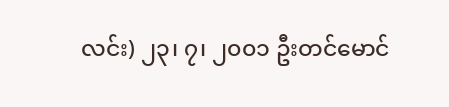လင်း) ၂၃၊ ၇၊ ၂၀၀၁ ဦးတင်မောင်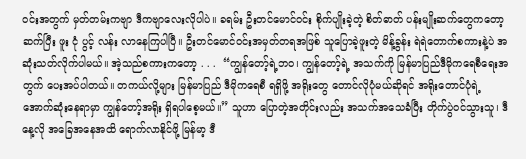ဝင်းအတွက် မှတ်တမ်းကဗျာ ဒီကဗျာလေးလိုပါပဲ။ ခရမ်း ဦးတင်မောင်ဝင်း စိုက်ပျိုးခဲ့တဲ့ စိတ်ဓာတ် ပန်းမျိုးဆက်တွေကတော့ ဆက်ပြီး ဖူး ငုံ ပွင့် လန်း လာနေကြပါပြီ။ ဦးတင်မောင်ဝင်းအမှတ်တရအဖြစ် သူပြောခဲ့ဖူးတဲ့ မိန့်ခွန်း ရဲရဲတောက်စကားနဲ့ပဲ အဆုံးသတ်လိုက်ပါမယ်။ အဲ့သည်စကားကတော့ . . .  “ကျွန်တော့်ရဲ့ဘဝ၊ ကျွန်တော့်ရဲ့ အသက်ကို မြန်မာပြည်ဒီမိုကရေစီရေးအတွက် ပေးအပ်ပါတယ်။ တကယ်လို့များ မြန်မာပြည် ဒီမိုကရေစီ ရရှိဖို့ အရိုးတွေ တောင်လိုပုံမယ်ဆိုရင် အရိုးတောင်ပုံရဲ့ အောက်ဆုံးနေရာမှာ ကျွန်တော့်အရိုး ရှိရပါစေ့မယ်။” သူဟာ ပြောတဲ့အတိုင်းလည်း အသက်အသေခံပြီး တိုက်ပွဲဝင်သွားသူ၊ ဒီနေ့လို အခြေအနေအထိ ရောက်လာနိုင်ဖို့ မြန်မာ့ ဒီ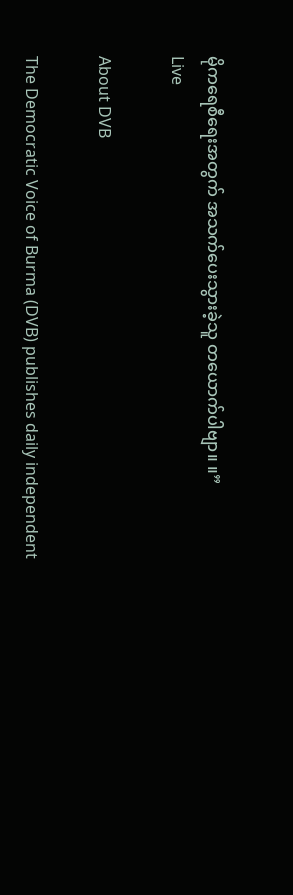မိုကရေစီရေးအတွက် အသက်ပေးသွားခဲ့သူ တယောက်ပါဗျာ။ ။”
Live

About DVB

The Democratic Voice of Burma (DVB) publishes daily independent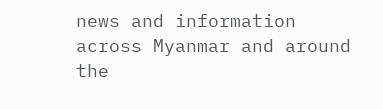news and information across Myanmar and around the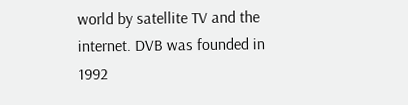world by satellite TV and the internet. DVB was founded in 1992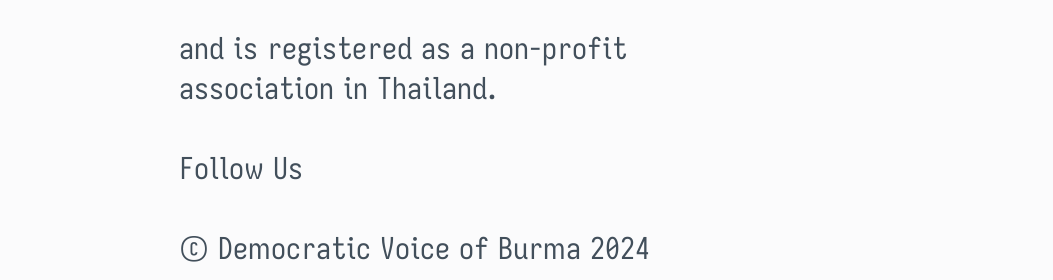and is registered as a non-profit association in Thailand.

Follow Us

© Democratic Voice of Burma 2024